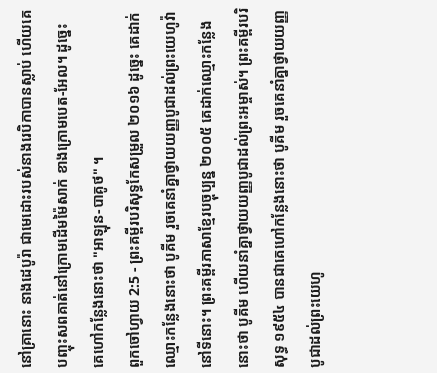នៅគ្រានោះ នាងដេបូរ៉ា ជាមេដោះរបស់នាងរេបិកាបានស្លាប់ ហើយគេបញ្ចុះសពគាត់នៅក្រោមដើមម៉ៃសាក់ ខាងក្រោមបេត-អែល។ ដូច្នេះ គេហៅកន្លែងនោះថា "អាឡុន-បាគូថ" ។
ពួកចៅហ្វាយ 2:5 - ព្រះគម្ពីរបរិសុទ្ធកែសម្រួល ២០១៦ ដូច្នេះ គេដាក់ឈ្មោះកន្លែងនោះថា បូគីម រួចគេនាំគ្នាថ្វាយយញ្ញបូជាដល់ព្រះយេហូវ៉ានៅទីនោះ។ ព្រះគម្ពីរភាសាខ្មែរបច្ចុប្បន្ន ២០០៥ គេដាក់ឈ្មោះកន្លែងនោះថា បូគីម ហើយនាំគ្នាថ្វាយយញ្ញបូជាដល់ព្រះអម្ចាស់។ ព្រះគម្ពីរបរិសុទ្ធ ១៩៥៤ បានជាគេហៅកន្លែងនោះថា បូគីម រួចគេនាំគ្នាថ្វាយយញ្ញបូជាដល់ព្រះយេហូ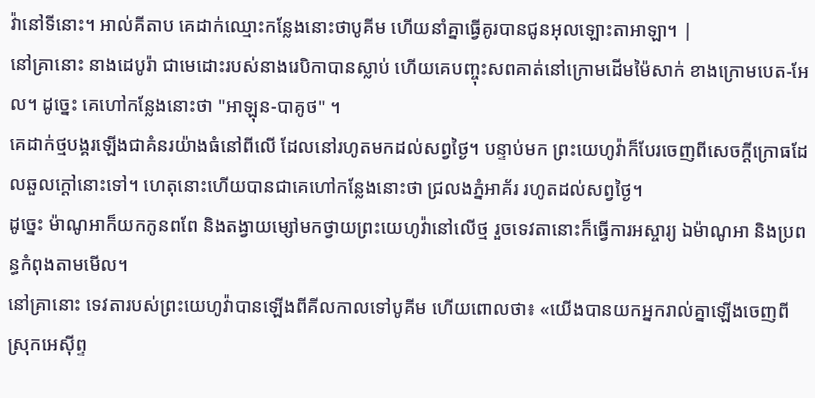វ៉ានៅទីនោះ។ អាល់គីតាប គេដាក់ឈ្មោះកន្លែងនោះថាបូគីម ហើយនាំគ្នាធ្វើគូរបានជូនអុលឡោះតាអាឡា។ |
នៅគ្រានោះ នាងដេបូរ៉ា ជាមេដោះរបស់នាងរេបិកាបានស្លាប់ ហើយគេបញ្ចុះសពគាត់នៅក្រោមដើមម៉ៃសាក់ ខាងក្រោមបេត-អែល។ ដូច្នេះ គេហៅកន្លែងនោះថា "អាឡុន-បាគូថ" ។
គេដាក់ថ្មបង្គរឡើងជាគំនរយ៉ាងធំនៅពីលើ ដែលនៅរហូតមកដល់សព្វថ្ងៃ។ បន្ទាប់មក ព្រះយេហូវ៉ាក៏បែរចេញពីសេចក្ដីក្រោធដែលឆួលក្ដៅនោះទៅ។ ហេតុនោះហើយបានជាគេហៅកន្លែងនោះថា ជ្រលងភ្នំអាគ័រ រហូតដល់សព្វថ្ងៃ។
ដូច្នេះ ម៉ាណូអាក៏យកកូនពពែ និងតង្វាយម្សៅមកថ្វាយព្រះយេហូវ៉ានៅលើថ្ម រួចទេវតានោះក៏ធ្វើការអស្ចារ្យ ឯម៉ាណូអា និងប្រពន្ធកំពុងតាមមើល។
នៅគ្រានោះ ទេវតារបស់ព្រះយេហូវ៉ាបានឡើងពីគីលកាលទៅបូគីម ហើយពោលថា៖ «យើងបានយកអ្នករាល់គ្នាឡើងចេញពីស្រុកអេស៊ីព្ទ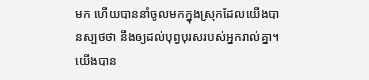មក ហើយបាននាំចូលមកក្នុងស្រុកដែលយើងបានស្បថថា នឹងឲ្យដល់បុព្វបុរសរបស់អ្នករាល់គ្នា។ យើងបាន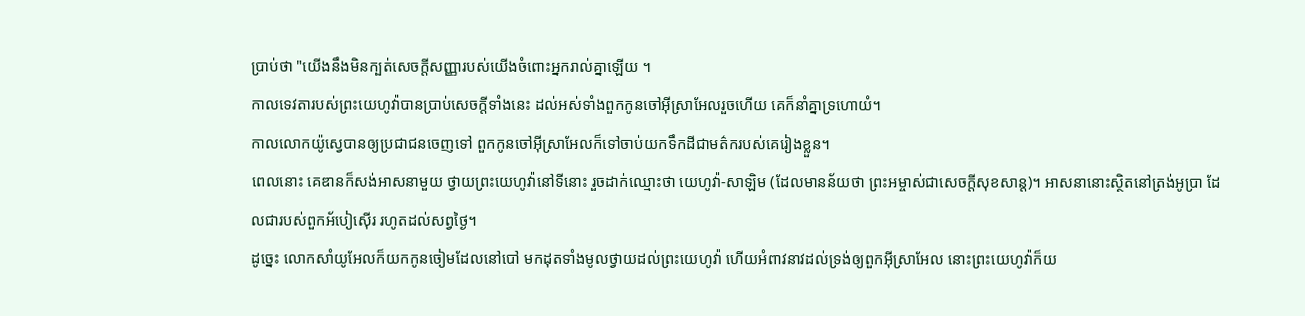ប្រាប់ថា "យើងនឹងមិនក្បត់សេចក្ដីសញ្ញារបស់យើងចំពោះអ្នករាល់គ្នាឡើយ ។
កាលទេវតារបស់ព្រះយេហូវ៉ាបានប្រាប់សេចក្ដីទាំងនេះ ដល់អស់ទាំងពួកកូនចៅអ៊ីស្រាអែលរួចហើយ គេក៏នាំគ្នាទ្រហោយំ។
កាលលោកយ៉ូស្វេបានឲ្យប្រជាជនចេញទៅ ពួកកូនចៅអ៊ីស្រាអែលក៏ទៅចាប់យកទឹកដីជាមត៌ករបស់គេរៀងខ្លួន។
ពេលនោះ គេឌានក៏សង់អាសនាមួយ ថ្វាយព្រះយេហូវ៉ានៅទីនោះ រួចដាក់ឈ្មោះថា យេហូវ៉ា-សាឡិម (ដែលមានន័យថា ព្រះអម្ចាស់ជាសេចក្ដីសុខសាន្ត)។ អាសនានោះស្ថិតនៅត្រង់អូប្រា ដែលជារបស់ពួកអ័បៀស៊ើរ រហូតដល់សព្វថ្ងៃ។
ដូច្នេះ លោកសាំយូអែលក៏យកកូនចៀមដែលនៅបៅ មកដុតទាំងមូលថ្វាយដល់ព្រះយេហូវ៉ា ហើយអំពាវនាវដល់ទ្រង់ឲ្យពួកអ៊ីស្រាអែល នោះព្រះយេហូវ៉ាក៏យ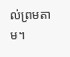ល់ព្រមតាម។